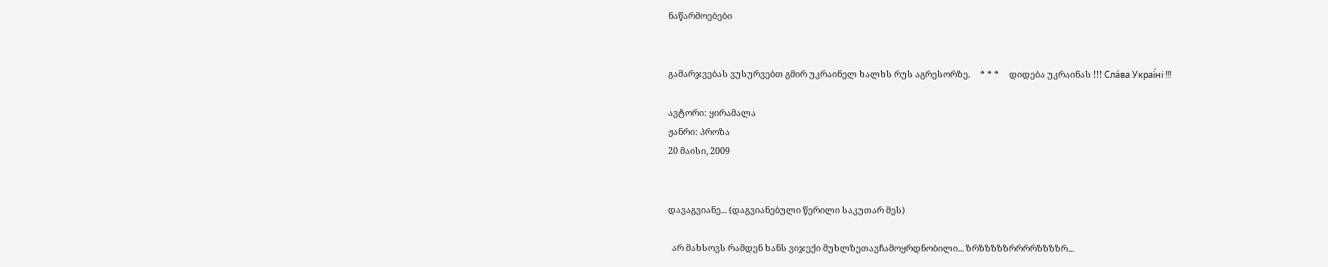ნაწარმოებები


გამარჯვებას ვუსურვებთ გმირ უკრაინელ ხალხს რუს აგრესორზე.     * * *     დიდება უკრაინას !!! Сла́ва Украї́ні !!!

ავტორი: ყირამალა
ჟანრი: პროზა
20 მაისი, 2009


დავაგვიანე... (დაგვიანებული წერილი საკუთარ მეს)

  არ მახსოვს რამდენ ხანს ვიჯექი მუხლზეთავჩამოყრდნობილი... ზრზზზზზრრრრზზზზრ...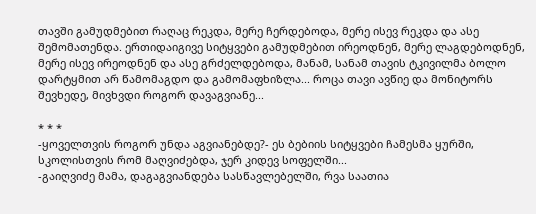თავში გამუდმებით რაღაც რეკდა, მერე ჩერდებოდა, მერე ისევ რეკდა და ასე შემომათენდა. ერთიდაიგივე სიტყვები გამუდმებით ირეოდნენ, მერე ლაგდებოდნენ, მერე ისევ ირეოდნენ და ასე გრძელდებოდა, მანამ, სანამ თავის ტკივილმა ბოლო დარტყმით არ წამომაგდო და გამომაფხიზლა... როცა თავი ავწიე და მონიტორს შევხედე, მივხვდი როგორ დავაგვიანე...

* * *
-ყოველთვის როგორ უნდა აგვიანებდე?- ეს ბებიის სიტყვები ჩამესმა ყურში, სკოლისთვის რომ მაღვიძებდა, ჯერ კიდევ სოფელში...
-გაიღვიძე მამა, დაგაგვიანდება სასწავლებელში, რვა საათია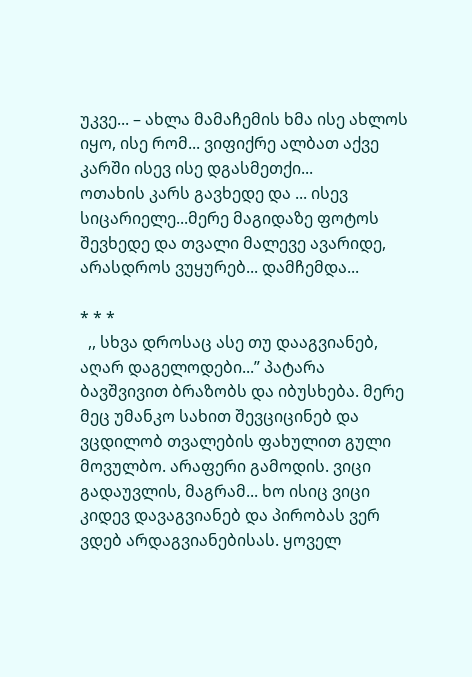უკვე... – ახლა მამაჩემის ხმა ისე ახლოს იყო, ისე რომ... ვიფიქრე ალბათ აქვე კარში ისევ ისე დგასმეთქი...
ოთახის კარს გავხედე და ... ისევ სიცარიელე...მერე მაგიდაზე ფოტოს შევხედე და თვალი მალევე ავარიდე, არასდროს ვუყურებ... დამჩემდა...

* * *
  ,, სხვა დროსაც ასე თუ დააგვიანებ, აღარ დაგელოდები...” პატარა ბავშვივით ბრაზობს და იბუსხება. მერე მეც უმანკო სახით შევციცინებ და ვცდილობ თვალების ფახულით გული მოვულბო. არაფერი გამოდის. ვიცი გადაუვლის, მაგრამ... ხო ისიც ვიცი კიდევ დავაგვიანებ და პირობას ვერ ვდებ არდაგვიანებისას. ყოველ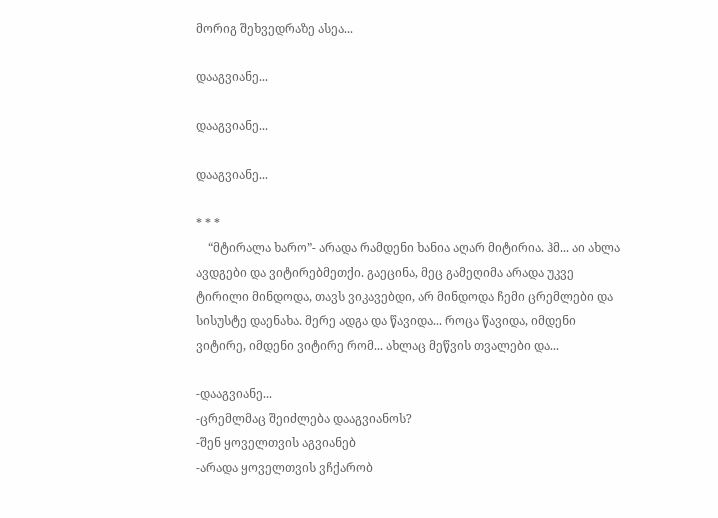მორიგ შეხვედრაზე ასეა...

დააგვიანე...

დააგვიანე...

დააგვიანე...

* * *
    “მტირალა ხარო”- არადა რამდენი ხანია აღარ მიტირია. ჰმ... აი ახლა ავდგები და ვიტირებმეთქი. გაეცინა, მეც გამეღიმა არადა უკვე ტირილი მინდოდა, თავს ვიკავებდი, არ მინდოდა ჩემი ცრემლები და სისუსტე დაენახა. მერე ადგა და წავიდა... როცა წავიდა, იმდენი ვიტირე, იმდენი ვიტირე რომ... ახლაც მეწვის თვალები და...

-დააგვიანე...
-ცრემლმაც შეიძლება დააგვიანოს?
-შენ ყოველთვის აგვიანებ
-არადა ყოველთვის ვჩქარობ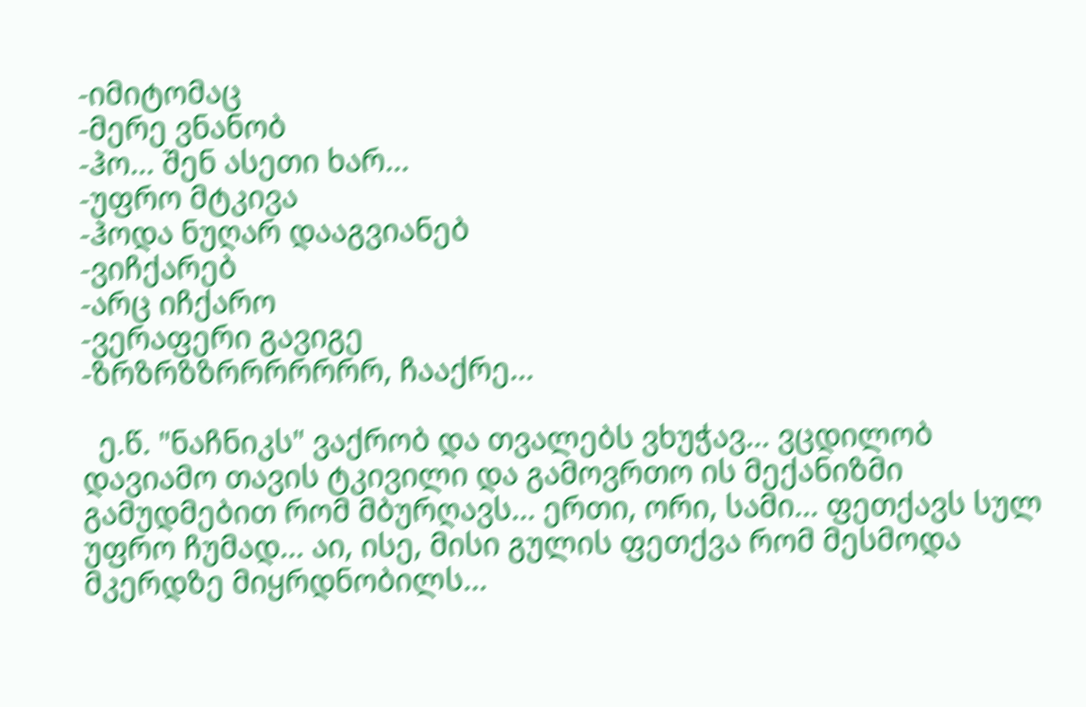-იმიტომაც
-მერე ვნანობ
-ჰო... შენ ასეთი ხარ...
-უფრო მტკივა
-ჰოდა ნუღარ დააგვიანებ
-ვიჩქარებ
-არც იჩქარო
-ვერაფერი გავიგე
-ზრზრზზრრრრრრრ, ჩააქრე...

  ე.წ. "ნაჩნიკს" ვაქრობ და თვალებს ვხუჭავ... ვცდილობ დავიამო თავის ტკივილი და გამოვრთო ის მექანიზმი გამუდმებით რომ მბურღავს... ერთი, ორი, სამი... ფეთქავს სულ უფრო ჩუმად... აი, ისე, მისი გულის ფეთქვა რომ მესმოდა მკერდზე მიყრდნობილს...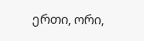ერთი, ორი,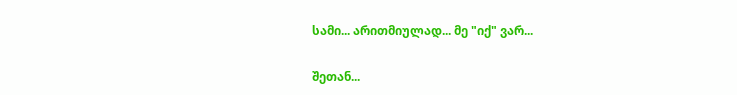სამი... არითმიულად... მე "იქ" ვარ...

შეთან...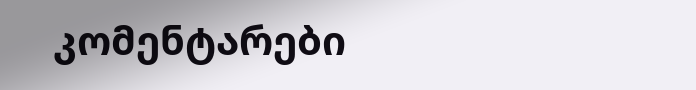კომენტარები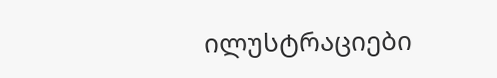ილუსტრაციები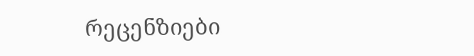რეცენზიები